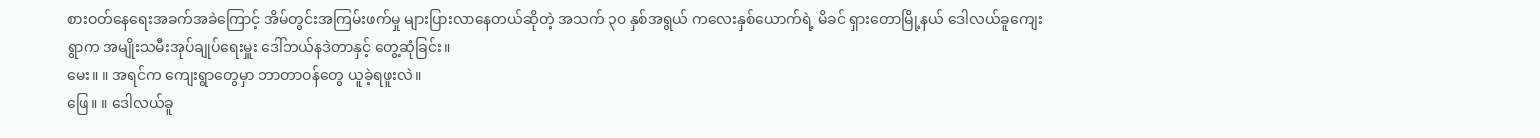စားဝတ်နေရေးအခက်အခဲကြောင့် အိမ်တွင်းအကြမ်းဖက်မှု များပြားလာနေတယ်ဆိုတဲ့ အသက် ၃၀ နှစ်အရွယ် ကလေးနှစ်ယောက်ရဲ့ မိခင် ရှားတောမြို့နယ် ဒေါလယ်ခူကျေးရွာက အမျိုးသမီးအုပ်ချုပ်ရေးမှူး ဒေါ်ဘယ်နဒဲတာနှင့် တွေ့ဆုံခြင်း။
မေး။ ။ အရင်က ကျေးရွာတွေမှာ ဘာတာဝန်တွေ ယူခဲ့ရဖူးလဲ။
ဖြေ။ ။ ဒေါလယ်ခူ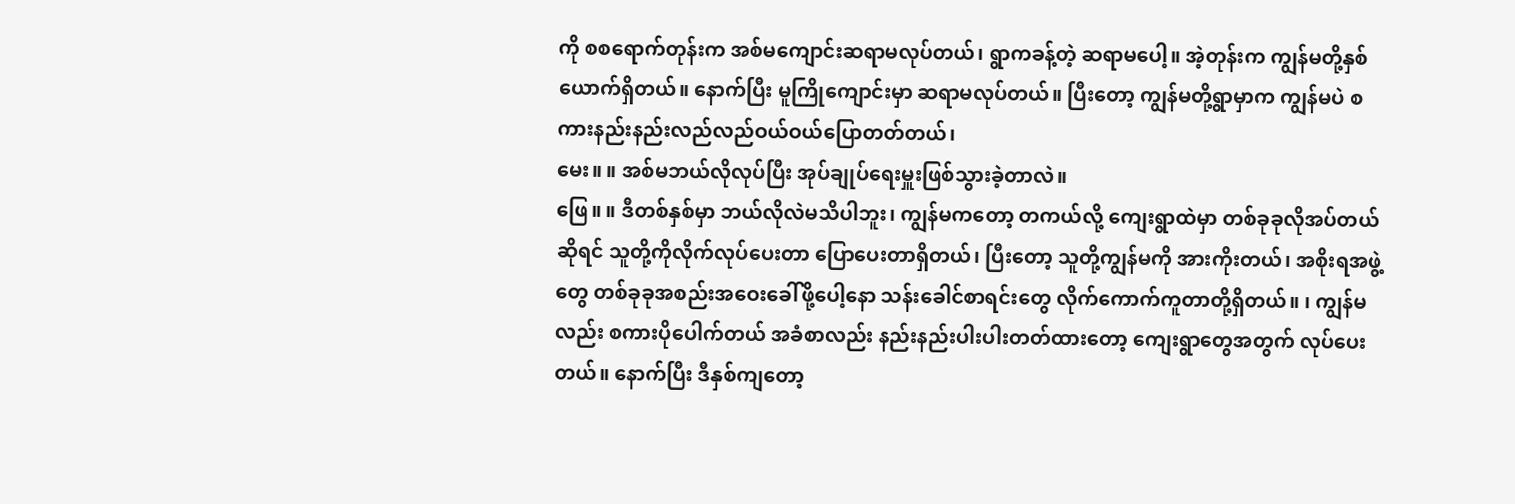ကို စစရောက်တုန်းက အစ်မကျောင်းဆရာမလုပ်တယ်၊ ရွာကခန့်တဲ့ ဆရာမပေါ့။ အဲ့တုန်းက ကျွန်မတို့နှစ်ယောက်ရှိတယ်။ နောက်ပြီး မူကြိုကျောင်းမှာ ဆရာမလုပ်တယ်။ ပြီးတော့ ကျွန်မတို့ရွာမှာက ကျွန်မပဲ စကားနည်းနည်းလည်လည်ဝယ်ဝယ်ပြောတတ်တယ်၊
မေး။ ။ အစ်မဘယ်လိုလုပ်ပြီး အုပ်ချုပ်ရေးမှူးဖြစ်သွားခဲ့တာလဲ။
ဖြေ။ ။ ဒီတစ်နှစ်မှာ ဘယ်လိုလဲမသိပါဘူး၊ ကျွန်မကတော့ တကယ်လို့ ကျေးရွာထဲမှာ တစ်ခုခုလိုအပ်တယ်ဆိုရင် သူတို့ကိုလိုက်လုပ်ပေးတာ ပြောပေးတာရှိတယ်၊ ပြီးတော့ သူတို့ကျွန်မကို အားကိုးတယ်၊ အစိုးရအဖွဲ့တွေ တစ်ခုခုအစည်းအဝေးခေါ်ဖို့ပေါ့နော သန်းခေါင်စာရင်းတွေ လိုက်ကောက်ကူတာတို့ရှိတယ်။ ၊ ကျွန်မလည်း စကားပိုပေါက်တယ် အခံစာလည်း နည်းနည်းပါးပါးတတ်ထားတော့ ကျေးရွာတွေအတွက် လုပ်ပေးတယ်။ နောက်ပြီး ဒီနှစ်ကျတော့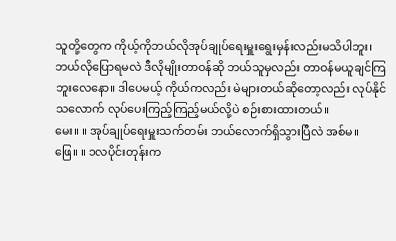သူတို့တွေက ကိုယ့်ကိုဘယ်လိုအုပ်ချုပ်ရေးမှူးရွေးမှန်းလည်းမသိပါဘူး၊ ဘယ်လိုပြောရမလဲ ဒီလိုမျိုးတာဝန်ဆို ဘယ်သူမှလည်း တာဝန်မယူချင်ကြဘူးလေနော။ ဒါပေမယ့် ကိုယ်ကလည်း မဲများတယ်ဆိုတော့လည်း လုပ်နိုင်သလောက် လုပ်ပေးကြည့်ကြည့်မယ်လို့ပဲ စဉ်းစားထားတယ်။
မေး။ ။ အုပ်ချုပ်ရေးမှူးသက်တမ်း ဘယ်လောက်ရှိသွားပြီလဲ အစ်မ။
ဖြေ။ ။ ၁လပိုင်းတုန်းက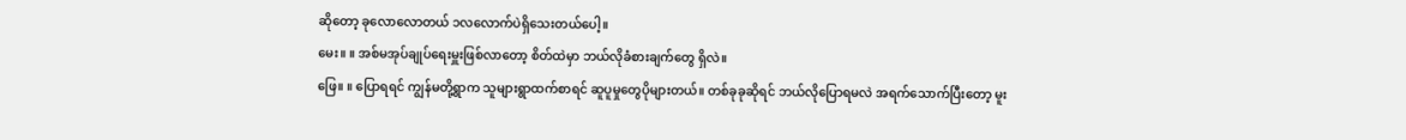ဆိုတော့ ခုလောလောတယ် ၁လလောက်ပဲရှိသေးတယ်ပေါ့။
မေး။ ။ အစ်မအုပ်ချုပ်ရေးမှူးဖြစ်လာတော့ စိတ်ထဲမှာ ဘယ်လိုခံစားချက်တွေ ရှိလဲ။
ဖြေ။ ။ ပြောရရင် ကျွန်မတို့ရွာက သူများရွာထက်စာရင် ဆူပူမှုတွေပိုများတယ်။ တစ်ခုခုဆိုရင် ဘယ်လိုပြောရမလဲ အရက်သောက်ပြီးတော့ မူး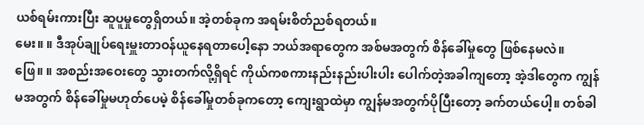ယစ်ရမ်းကားပြီး ဆူပူမှုတွေရှိတယ်။ အဲ့တစ်ခုက အရမ်းစိတ်ညစ်ရတယ်။
မေး။ ။ ဒီအုပ်ချုပ်ရေးမှူးတာဝန်ယူနေရတာပေါ့နော ဘယ်အရာတွေက အစ်မအတွက် စိန်ခေါ်မှုတွေ ဖြစ်နေမလဲ။
ဖြေ။ ။ အစည်းအဝေးတွေ သွားတက်လို့ရှိရင် ကိုယ်ကစကားနည်းနည်းပါးပါး ပေါက်တဲ့အခါကျတော့ အဲ့ဒါတွေက ကျွန်မအတွက် စိန်ခေါ်မှုမဟုတ်ပေမဲ့ စိန်ခေါ်မှုတစ်ခုကတော့ ကျေးရွာထဲမှာ ကျွန်မအတွက်ပိုပြီးတော့ ခက်တယ်ပေါ့။ တစ်ခါ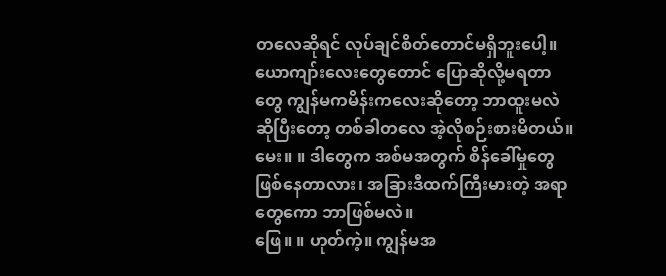တလေဆိုရင် လုပ်ချင်စိတ်တောင်မရှိဘူးပေါ့။ ယောကျာ်းလေးတွေတောင် ပြောဆိုလို့မရတာတွေ ကျွန်မကမိန်းကလေးဆိုတော့ ဘာထူးမလဲဆိုပြီးတော့ တစ်ခါတလေ အဲ့လိုစဉ်းစားမိတယ်။
မေး။ ။ ဒါတွေက အစ်မအတွက် စိန်ခေါ်မှုတွေ ဖြစ်နေတာလား၊ အခြားဒီထက်ကြီးမားတဲ့ အရာတွေကော ဘာဖြစ်မလဲ။
ဖြေ။ ။ ဟုတ်ကဲ့။ ကျွန်မအ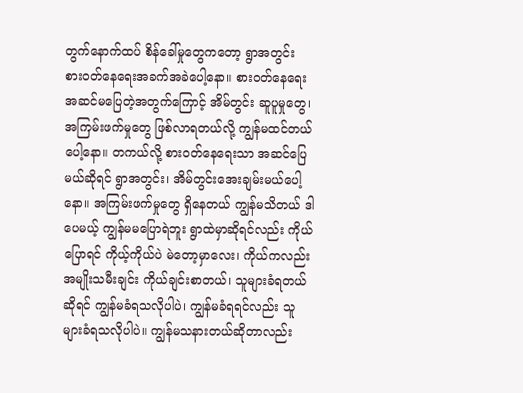တွက်နောက်ထပ် စိန်ခေါ်မှုတွေကတော့ ရွာအတွင်း စားဝတ်နေရေးအခက်အခဲပေါ့နော။ စားဝတ်နေရေး အဆင်မပြေတဲ့အတွက်ကြောင့် အိမ်တွင်း ဆူပူမှုတွေ၊ အကြမ်းဖက်မှုတွေ ဖြစ်လာရတယ်လို့ ကျွန်မထင်တယ်ပေါ့နော။ တကယ်လို့ စားဝတ်နေရေးသာ အဆင်ပြေမယ်ဆိုရင် ရွာအတွင်း၊ အိမ်တွင်းအေးချမ်းမယ်ပေါ့နော။ အကြမ်းဖက်မှုတွေ ရှိနေတယ် ကျွန်မသိတယ် ဒါပေမယ့် ကျွန်မမပြောရဲဘူး ရွာထဲမှာဆိုရင်လည်း ကိုယ်ပြောရင် ကိုယ့်ကိုယ်ပဲ မဲတော့မှာလေး၊ ကိုယ်ကလည်း အမျိုးသမီးချင်း ကိုယ်ချင်းစာတယ်၊ သူများခံရတယ်ဆိုရင် ကျွန်မခံရသလိုပါပဲ၊ ကျွန်မခံရရင်လည်း သူများခံရသလိုပါပဲ။ ကျွန်မသနားတယ်ဆိုတာလည်း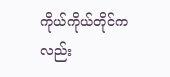ကိုယ်ကိုယ်တိုင်ကလည်း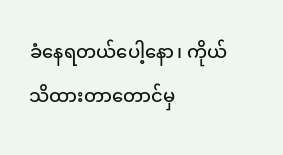ခံနေရတယ်ပေါ့နော၊ ကိုယ်သိထားတာတောင်မှ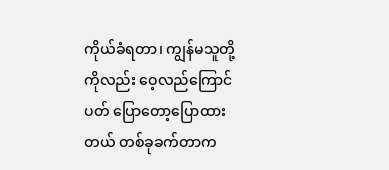ကိုယ်ခံရတာ၊ ကျွန်မသူတို့ကိုလည်း ဝေ့လည်ကြောင်ပတ် ပြောတော့ပြောထားတယ် တစ်ခုခက်တာက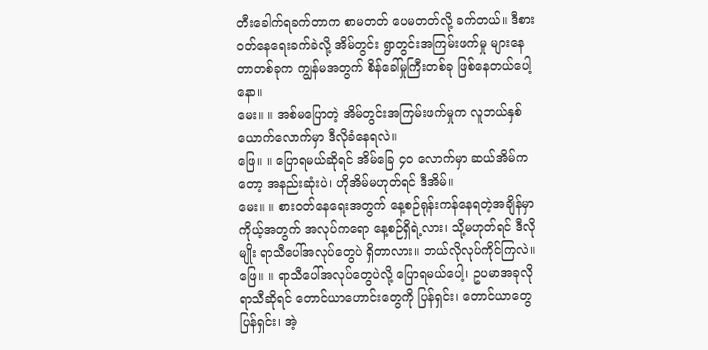တီးခေါက်ရခက်တာက စာမတတ် ပေမတတ်လို့ ခက်တယ်။ ဒီစားဝတ်နေရေးခက်ခဲလို့ အိမ်တွင်း ရွာတွင်းအကြမ်းဖက်မှု များနေတာတစ်ခုက ကျွန်မအတွက် စိန်ခေါ်မှုကြီးတစ်ခု ဖြစ်နေတယ်ပေါ့နော။
မေး။ ။ အစ်မပြောတဲ့ အိမ်တွင်းအကြမ်းဖက်မှုက လူဘယ်နှစ်ယောက်လောက်မှာ ဒီလိုခံနေရလဲ။
ဖြေ။ ။ ပြောရမယ်ဆိုရင် အိမ်ခြေ ၄၀ လောက်မှာ ဆယ်အိမ်ကတော့ အနည်းဆုံးပဲ၊ ဟိုအိမ်မဟုတ်ရင် ဒီအိမ်။
မေး။ ။ စားဝတ်နေရေးအတွက် နေ့စဉ်ရုန်းကန်နေရတဲ့အချိန်မှာ ကိုယ့်အတွက် အလုပ်ကရော နေ့စဉ်ရှိရဲ့လား၊ သို့မဟုတ်ရင် ဒီလိုမျိုး ရာသီပေါ်အလုပ်တွေပဲ ရှိတာလား။ ဘယ်လိုလုပ်ကိုင်ကြလဲ။
ဖြေ။ ။ ရာသီပေါ်အလုပ်တွေပဲလို့ ပြောရမယ်ပေါ့၊ ဥပမာအခုလိုရာသီဆိုရင် တောင်ယာဟောင်းတွေကို ပြန်ရှင်း၊ တောင်ယာတွေ ပြန်ရှင်း၊ အဲ့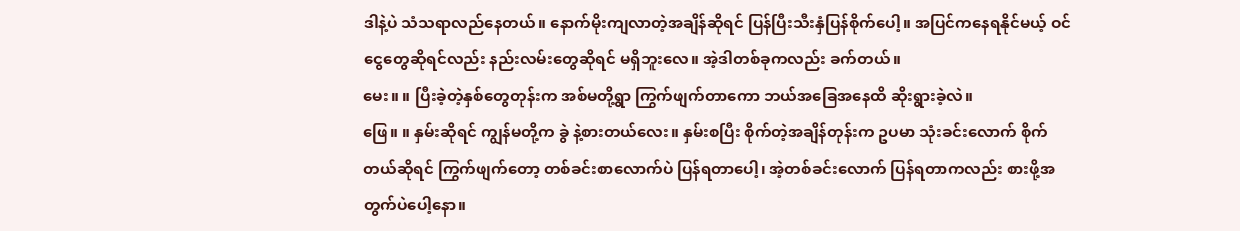ဒါနဲ့ပဲ သံသရာလည်နေတယ်။ နောက်မိုးကျလာတဲ့အချိန်ဆိုရင် ပြန်ပြီးသီးနှံပြန်စိုက်ပေါ့။ အပြင်ကနေရနိုင်မယ့် ဝင်ငွေတွေဆိုရင်လည်း နည်းလမ်းတွေဆိုရင် မရှိဘူးလေ။ အဲ့ဒါတစ်ခုကလည်း ခက်တယ်။
မေး။ ။ ပြီးခဲ့တဲ့နှစ်တွေတုန်းက အစ်မတို့ရွာ ကြွက်ဖျက်တာကော ဘယ်အခြေအနေထိ ဆိုးရွားခဲ့လဲ။
ဖြေ။ ။ နှမ်းဆိုရင် ကျွန်မတို့က ခွဲ နဲ့စားတယ်လေး။ နှမ်းစပြီး စိုက်တဲ့အချိန်တုန်းက ဥပမာ သုံးခင်းလောက် စိုက်တယ်ဆိုရင် ကြွက်ဖျက်တော့ တစ်ခင်းစာလောက်ပဲ ပြန်ရတာပေါ့၊ အဲ့တစ်ခင်းလောက် ပြန်ရတာကလည်း စားဖို့အတွက်ပဲပေါ့နော။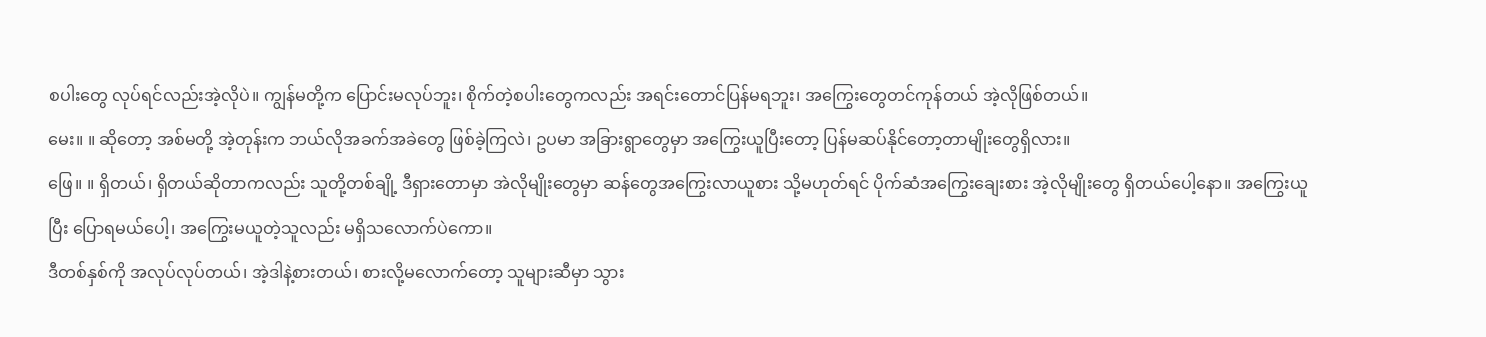စပါးတွေ လုပ်ရင်လည်းအဲ့လိုပဲ။ ကျွန်မတို့က ပြောင်းမလုပ်ဘူး၊ စိုက်တဲ့စပါးတွေကလည်း အရင်းတောင်ပြန်မရဘူး၊ အကြွေးတွေတင်ကုန်တယ် အဲ့လိုဖြစ်တယ်။
မေး။ ။ ဆိုတော့ အစ်မတို့ အဲ့တုန်းက ဘယ်လိုအခက်အခဲတွေ ဖြစ်ခဲ့ကြလဲ၊ ဥပမာ အခြားရွာတွေမှာ အကြွေးယူပြီးတော့ ပြန်မဆပ်နိုင်တော့တာမျိုးတွေရှိလား။
ဖြေ။ ။ ရှိတယ်၊ ရှိတယ်ဆိုတာကလည်း သူတို့တစ်ချို့ ဒီရှားတောမှာ အဲလိုမျိုးတွေမှာ ဆန်တွေအကြွေးလာယူစား သို့မဟုတ်ရင် ပိုက်ဆံအကြွေးချေးစား အဲ့လိုမျိုးတွေ ရှိတယ်ပေါ့နော။ အကြွေးယူပြီး ပြောရမယ်ပေါ့၊ အကြွေးမယူတဲ့သူလည်း မရှိသလောက်ပဲကော။
ဒီတစ်နှစ်ကို အလုပ်လုပ်တယ်၊ အဲ့ဒါနဲ့စားတယ်၊ စားလို့မလောက်တော့ သူများဆီမှာ သွား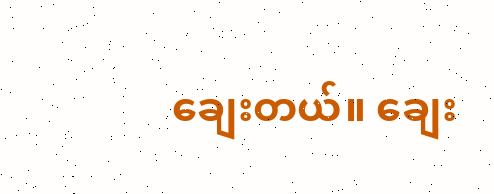ချေးတယ်။ ချေး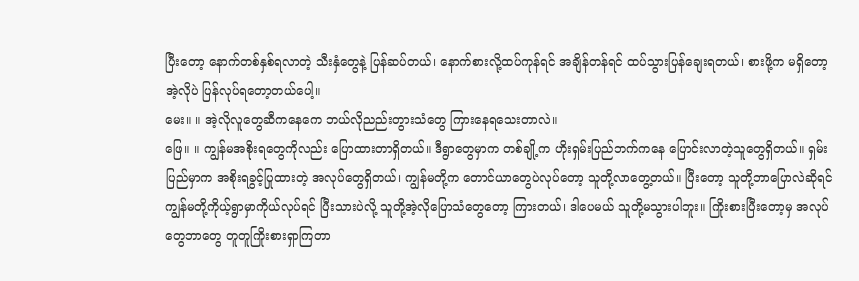ပြီးတော့ နောက်တစ်နှစ်ရလာတဲ့ သီးနှံတွေနဲ့ ပြန်ဆပ်တယ်၊ နောက်စားလို့ထပ်ကုန်ရင် အချိန်တန်ရင် ထပ်သွားပြန်ချေးရတယ်၊ စားဖို့က မရှိတော့ အဲ့လိုပဲ ပြန်လုပ်ရတော့တယ်ပေါ့။
မေး။ ။ အဲ့လိုလူတွေဆီကနေကေ ဘယ်လိုညည်းတွားသံတွေ ကြားနေရသေးတာလဲ။
ဖြေ။ ။ ကျွန်မအစိုးရတွေကိုလည်း ပြောထားတာရှိတယ်။ ဒီရွာတွေမှာက တစ်ချို့က ဟိုးရှမ်းပြည်ဘက်ကနေ ပြောင်းလာတဲ့သူတွေရှိတယ်။ ရှမ်းပြည်မှာက အစိုးရခွင့်ပြုထားတဲ့ အလုပ်တွေရှိတယ်၊ ကျွန်မတို့က တောင်ယာတွေပဲလုပ်တော့ သူတို့လာတွေ့တယ်။ ပြီးတော့ သူတို့ဘာပြောလဲဆိုရင် ကျွန်မတို့ကိုယ့်ရွာမှာကိုယ်လုပ်ရင် ပြီးသားပဲလို့ သူတို့အဲ့လိုပြောသံတွေတော့ ကြားတယ်၊ ဒါပေမယ် သူတို့မသွားပါဘူး။ ကြိုးစားပြီးတော့မှ အလုပ်တွေဘာတွေ တူတူကြိုးစားရှာကြတာ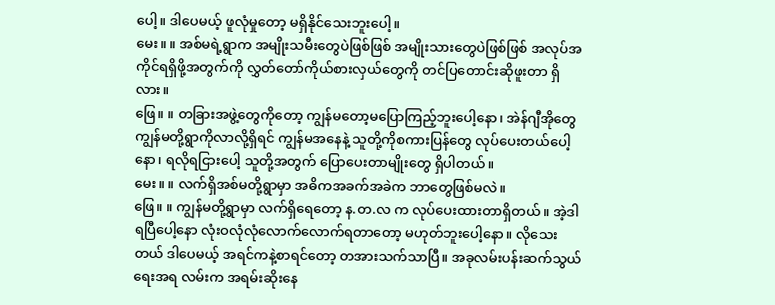ပေါ့။ ဒါပေမယ့် ဖူလုံမှုတော့ မရှိနိုင်သေးဘူးပေါ့။
မေး။ ။ အစ်မရဲ့ရွာက အမျိုးသမီးတွေပဲဖြစ်ဖြစ် အမျိုးသားတွေပဲဖြစ်ဖြစ် အလုပ်အကိုင်ရရှိဖို့အတွက်ကို လွှတ်တော်ကိုယ်စားလှယ်တွေကို တင်ပြတောင်းဆိုဖူးတာ ရှိလား။
ဖြေ။ ။ တခြားအဖွဲ့တွေကိုတော့ ကျွန်မတော့မပြောကြည့်ဘူးပေါ့နော၊ အဲန်ဂျီအိုတွေ ကျွန်မတို့ရွာကိုလာလို့ရှိရင် ကျွန်မအနေနဲ့ သူတို့ကိုစကားပြန်တွေ လုပ်ပေးတယ်ပေါ့နော၊ ရလိုရငြားပေါ့ သူတို့အတွက် ပြောပေးတာမျိုးတွေ ရှိပါတယ်။
မေး။ ။ လက်ရှိအစ်မတို့ရွာမှာ အဓိကအခက်အခဲက ဘာတွေဖြစ်မလဲ။
ဖြေ။ ။ ကျွန်မတို့ရွာမှာ လက်ရှိရေတော့ န.တ.လ က လုပ်ပေးထားတာရှိတယ်။ အဲ့ဒါရပြီပေါ့နော လုံးဝလုံလုံလောက်လောက်ရတာတော့ မဟုတ်ဘူးပေါ့နော။ လိုသေးတယ် ဒါပေမယ့် အရင်ကနဲ့စာရင်တော့ တအားသက်သာပြီ။ အခုလမ်းပန်းဆက်သွယ်ရေးအရ လမ်းက အရမ်းဆိုးနေ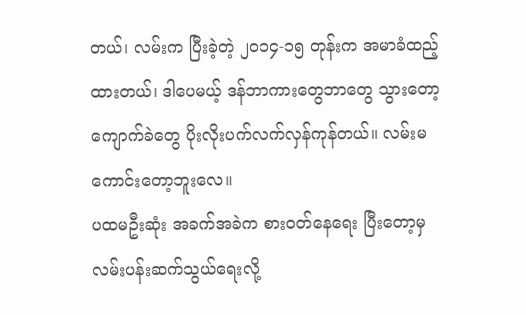တယ်၊ လမ်းက ပြီးခဲ့တဲ့ ၂၀၁၄-၁၅ တုန်းက အမာခံထည့်ထားတယ်၊ ဒါပေမယ့် ဒန်ဘာကားတွေဘာတွေ သွားတော့ ကျောက်ခဲတွေ ပိုးလိုးပက်လက်လှန်ကုန်တယ်။ လမ်းမကောင်းတော့ဘူးလေ။
ပထမဦးဆုံး အခက်အခဲက စားဝတ်နေရေး ပြီးတော့မှ လမ်းပန်းဆက်သွယ်ရေးလို့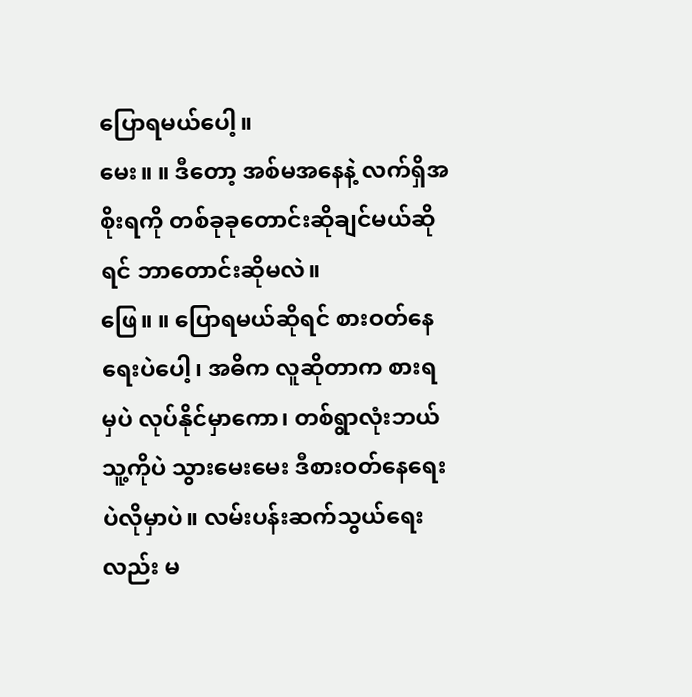ပြောရမယ်ပေါ့။
မေး။ ။ ဒီတော့ အစ်မအနေနဲ့ လက်ရှိအစိုးရကို တစ်ခုခုတောင်းဆိုချင်မယ်ဆိုရင် ဘာတောင်းဆိုမလဲ။
ဖြေ။ ။ ပြောရမယ်ဆိုရင် စားဝတ်နေရေးပဲပေါ့၊ အဓိက လူဆိုတာက စားရမှပဲ လုပ်နိုင်မှာကော၊ တစ်ရွာလုံးဘယ်သူ့ကိုပဲ သွားမေးမေး ဒီစားဝတ်နေရေးပဲလိုမှာပဲ။ လမ်းပန်းဆက်သွယ်ရေးလည်း မ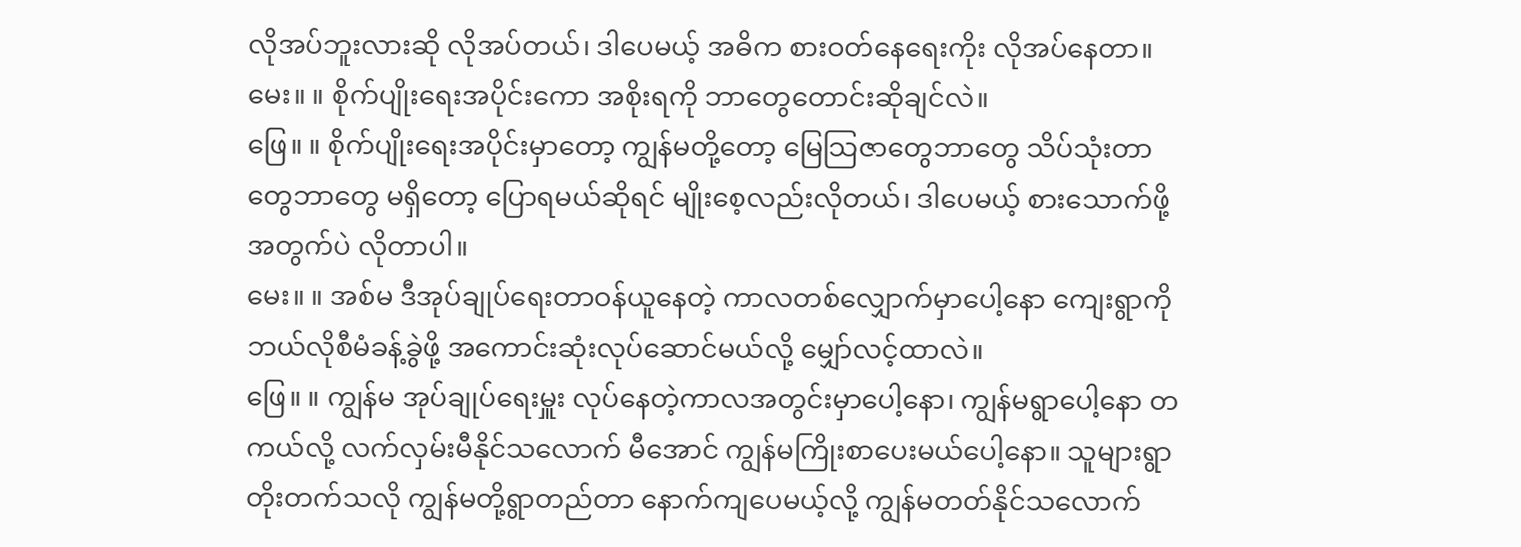လိုအပ်ဘူးလားဆို လိုအပ်တယ်၊ ဒါပေမယ့် အဓိက စားဝတ်နေရေးကိုး လိုအပ်နေတာ။
မေး။ ။ စိုက်ပျိုးရေးအပိုင်းကော အစိုးရကို ဘာတွေတောင်းဆိုချင်လဲ။
ဖြေ။ ။ စိုက်ပျိုးရေးအပိုင်းမှာတော့ ကျွန်မတို့တော့ မြေသြဇာတွေဘာတွေ သိပ်သုံးတာတွေဘာတွေ မရှိတော့ ပြောရမယ်ဆိုရင် မျိုးစေ့လည်းလိုတယ်၊ ဒါပေမယ့် စားသောက်ဖို့အတွက်ပဲ လိုတာပါ။
မေး။ ။ အစ်မ ဒီအုပ်ချုပ်ရေးတာဝန်ယူနေတဲ့ ကာလတစ်လျှောက်မှာပေါ့နော ကျေးရွာကို ဘယ်လိုစီမံခန့်ခွဲဖို့ အကောင်းဆုံးလုပ်ဆောင်မယ်လို့ မျှော်လင့်ထာလဲ။
ဖြေ။ ။ ကျွန်မ အုပ်ချုပ်ရေးမှူး လုပ်နေတဲ့ကာလအတွင်းမှာပေါ့နော၊ ကျွန်မရွာပေါ့နော တကယ်လို့ လက်လှမ်းမီနိုင်သလောက် မီအောင် ကျွန်မကြိုးစာပေးမယ်ပေါ့နော။ သူများရွာတိုးတက်သလို ကျွန်မတို့ရွာတည်တာ နောက်ကျပေမယ့်လို့ ကျွန်မတတ်နိုင်သလောက်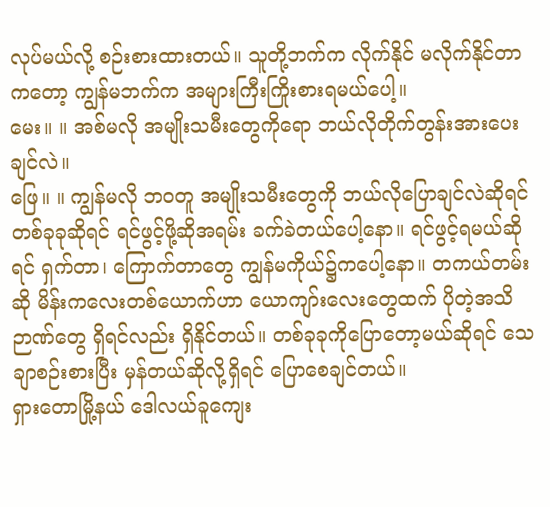လုပ်မယ်လို့ စဉ်းစားထားတယ်။ သူတို့ဘက်က လိုက်နိုင် မလိုက်နိုင်တာကတော့ ကျွန်မဘက်က အများကြီးကြိုးစားရမယ်ပေါ့။
မေး။ ။ အစ်မလို အမျိုးသမီးတွေကိုရော ဘယ်လိုတိုက်တွန်းအားပေးချင်လဲ။
ဖြေ။ ။ ကျွန်မလို ဘဝတူ အမျိုးသမီးတွေကို ဘယ်လိုပြောချင်လဲဆိုရင် တစ်ခုခုဆိုရင် ရင်ဖွင့်ဖို့ဆိုအရမ်း ခက်ခဲတယ်ပေါ့နော။ ရင်ဖွင့်ရမယ်ဆိုရင် ရှက်တာ၊ ကြောက်တာတွေ ကျွန်မကိုယ်၌ကပေါ့နော။ တကယ်တမ်းဆို မိန်းကလေးတစ်ယောက်ဟာ ယောကျာ်းလေးတွေထက် ပိုတဲ့အသိဉာဏ်တွေ ရှိရင်လည်း ရှိနိုင်တယ်။ တစ်ခုခုကိုပြောတော့မယ်ဆိုရင် သေချာစဉ်းစားပြီး မှန်တယ်ဆိုလို့ရှိရင် ပြောစေချင်တယ်။
ရှားတောမြို့နယ် ဒေါလယ်ခူကျေး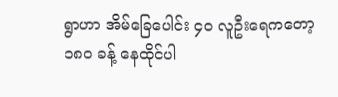ရွာဟာ အိမ်ခြေပေါင်း ၄၀ လူဦးရေကတော့ ၁၈၀ ခန့် နေထိုင်ပါ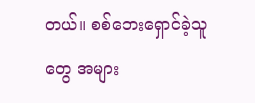တယ်။ စစ်ဘေးရှောင်ခဲ့သူတွေ အများ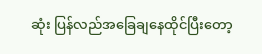ဆုံး ပြန်လည်အခြေချနေထိုင်ပြီးတော့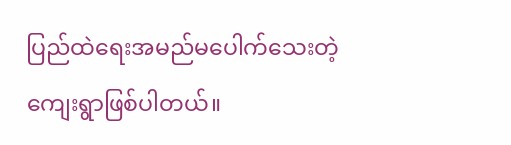ပြည်ထဲရေးအမည်မပေါက်သေးတဲ့ ကျေးရွာဖြစ်ပါတယ်။